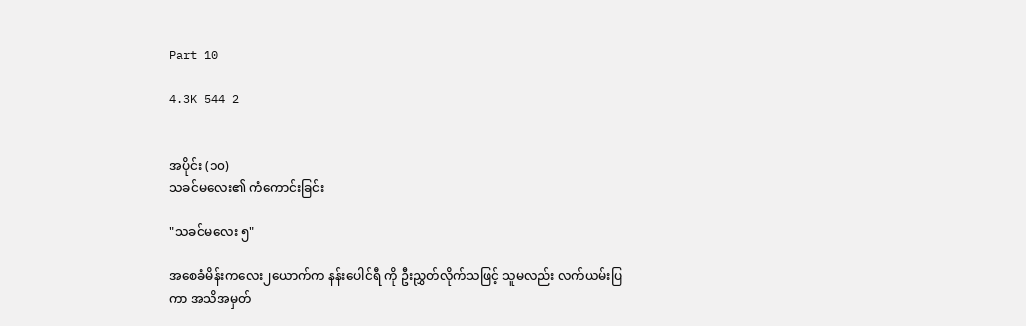Part 10

4.3K 544 2


အပိုင်း (၁၀)
သခင်မလေး၏ ကံကောင်းခြင်း

"သခင်မလေး ၅"

အစေခံမိန်းကလေး၂ယောက်က နန်းပေါင်ရီ ကို ဦးညွှတ်လိုက်သဖြင့် သူမလည်း လက်ယမ်းပြကာ အသိအမှတ်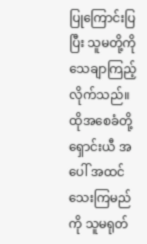ပြုကြောင်းပြပြီး သူမတို့ကိုသေချာကြည့်လိုက်သည်။ ထိုအစေခံတို့ ရှောင်းယီ အပေါ် အထင်သေးကြမည်ကို သူမရုတ်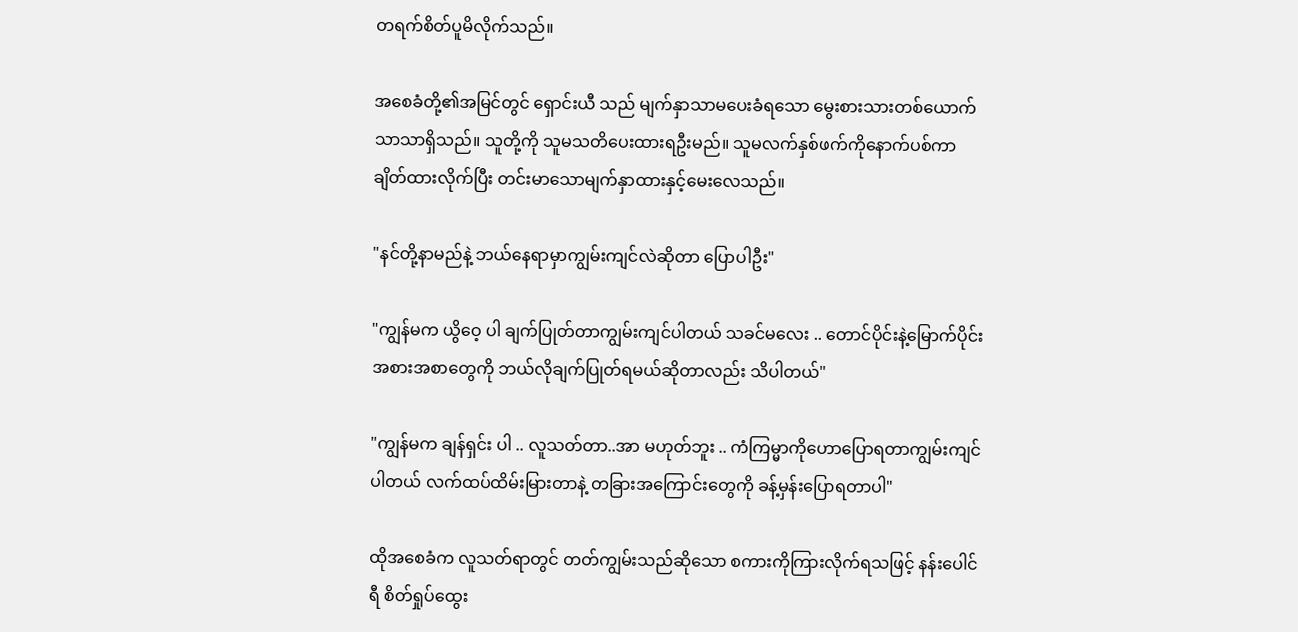တရက်စိတ်ပူမိလိုက်သည်။

အစေခံတို့၏အမြင်တွင် ရှောင်းယီ သည် မျက်နှာသာမပေးခံရသော မွေးစားသားတစ်ယောက်သာသာရှိသည်။ သူတို့ကို သူမသတိပေးထားရဦးမည်။ သူမလက်နှစ်ဖက်ကိုနောက်ပစ်ကာ ချိတ်ထားလိုက်ပြီး တင်းမာသောမျက်နှာထားနှင့်မေးလေသည်။

"နင်တို့နာမည်နဲ့ ဘယ်နေရာမှာကျွမ်းကျင်လဲဆိုတာ ပြောပါဦး"

"ကျွန်မက ယွိဝေ့ ပါ ချက်ပြုတ်တာကျွမ်းကျင်ပါတယ် သခင်မလေး .. တောင်ပိုင်းနဲ့မြောက်ပိုင်းအစားအစာတွေကို ဘယ်လိုချက်ပြုတ်ရမယ်ဆိုတာလည်း သိပါတယ်"

"ကျွန်မက ချန်ရှင်း ပါ .. လူသတ်တာ..အာ မဟုတ်ဘူး .. ကံကြမ္မာကိုဟောပြောရတာကျွမ်းကျင်ပါတယ် လက်ထပ်ထိမ်းမြားတာနဲ့ တခြားအကြောင်းတွေကို ခန့်မှန်းပြောရတာပါ"

ထိုအစေခံက လူသတ်ရာတွင် တတ်ကျွမ်းသည်ဆိုသော စကားကိုကြားလိုက်ရသဖြင့် နန်းပေါင်ရီ စိတ်ရှုပ်ထွေး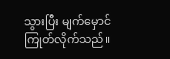သွားပြီး မျက်မှောင်ကြုတ်လိုက်သည်။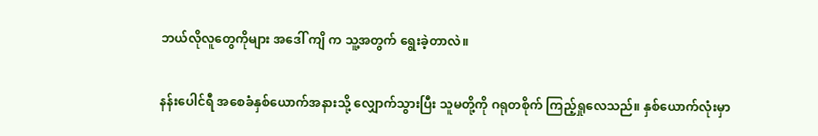ဘယ်လိုလူတွေကိုများ အဒေါ် ကျိ က သူ့အတွက် ရွေးခဲ့တာလဲ။

နန်းပေါင်ရီ အစေခံနှစ်ယောက်အနားသို့ လျှောက်သွားပြီး သူမတို့ကို ဂရုတစိုက် ကြည့်ရှုလေသည်။ နှစ်ယောက်လုံးမှာ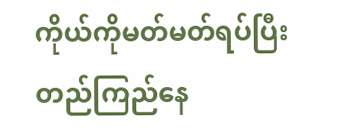ကိုယ်ကိုမတ်မတ်ရပ်ပြီး တည်ကြည်နေ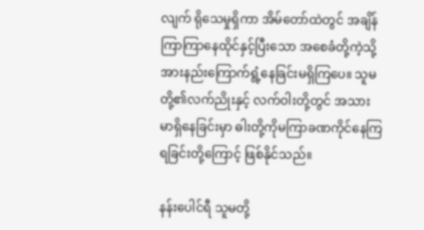လျက် ရိုသေမှုရှိကာ အိမ်တော်ထဲတွင် အချိန်ကြာကြာနေထိုင်နှင့်ပြီးသော အစေခံတို့ကဲ့သို့ အားနည်းကြောက်ရွံ့နေခြင်းမရှိကြပေ။ သူမတို့၏လက်ညိုးနှင့် လက်ဝါးတို့တွင် အသားမာရှိနေခြင်းမှာ ဓါးတို့ကိုမကြာခဏကိုင်နေကြရခြင်းတို့ကြောင့် ဖြစ်နိုင်သည်။

နန်းပေါင်ရီ သူမတို့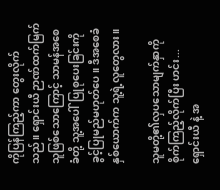ကိုပြန်ကြည့်ကာ တွေးလိုက်သည်။ ရှောင်းယီ ဉာဏ်ထက်မြက်သူဖြစ်သောကြောင့် သာမန်အစေခံတို့ သူ့အပေါ်ပြုစုပေးခြင်းကို ခွင့်ပြုမည်မဟုတ်ပေ။ ဒီအစေခံနှစ်ယောက်က သူ့ရဲ့လူတွေလား။

သူမတို့၏လှပသောမျက်နှာကိုစိုက်ကြည့်လိုက်ပြီး ဟင်း... ရှောင်းယီ နဲ့ အ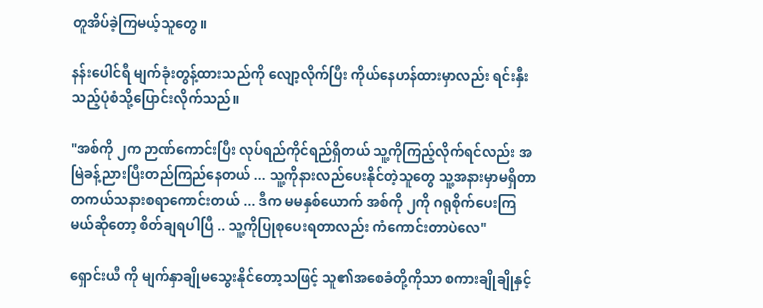တူအိပ်ခဲ့ကြမယ့်သူတွေ။

နန်းပေါင်ရီ မျက်ခုံးတွန့်ထားသည်ကို လျော့လိုက်ပြီး ကိုယ်နေဟန်ထားမှာလည်း ရင်းနှီးသည့်ပုံစံသို့ပြောင်းလိုက်သည်။

"အစ်ကို ၂က ဉာဏ်ကောင်းပြီး လုပ်ရည်ကိုင်ရည်ရှိတယ် သူ့ကိုကြည့်လိုက်ရင်လည်း အမြဲခန့်ညားပြီးတည်ကြည်နေတယ် ... သူ့ကိုနားလည်ပေးနိုင်တဲ့သူတွေ သူ့အနားမှာမရှိတာ တကယ်သနားစရာကောင်းတယ် ... ဒီက မမနှစ်ယောက် အစ်ကို ၂ကို ဂရုစိုက်ပေးကြမယ်ဆိုတော့ စိတ်ချရပါပြီ .. သူ့ကိုပြုစုပေးရတာလည်း ကံကောင်းတာပဲလေ"

ရှောင်းယီ ကို မျက်နှာချိုမသွေးနိုင်တော့သဖြင့် သူ၏အစေခံတို့ကိုသာ စကားချိုချိုနှင့်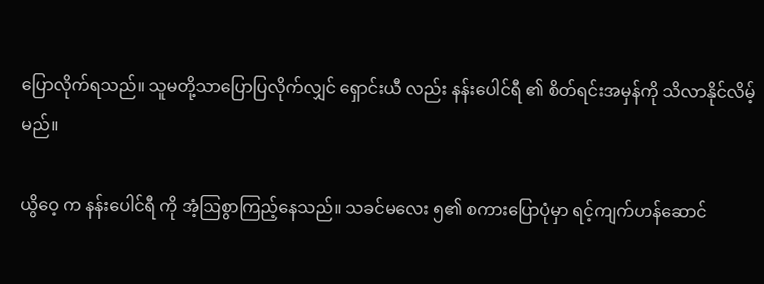ပြောလိုက်ရသည်။ သူမတို့သာပြောပြလိုက်လျှင် ရှောင်းယီ လည်း နန်းပေါင်ရီ ၏ စိတ်ရင်းအမှန်ကို သိလာနိုင်လိမ့်မည်။

ယွိဝေ့ က နန်းပေါင်ရီ ကို အံ့ဩစွာကြည့်နေသည်။ သခင်မလေး ၅၏ စကားပြောပုံမှာ ရင့်ကျက်ဟန်ဆောင်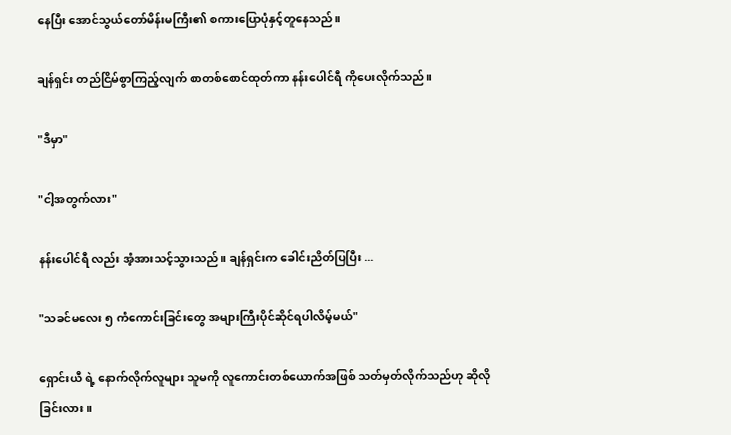နေပြီး အောင်သွယ်တော်မိန်းမကြီး၏ စကားပြောပုံနှင့်တူနေသည်။

ချန်ရှင်း တည်ငြိမ်စွာကြည့်လျက် စာတစ်စောင်ထုတ်ကာ နန်းပေါင်ရီ ကိုပေးလိုက်သည်။

"ဒီမှာ"

"ငါ့အတွက်လား"

နန်းပေါင်ရီ လည်း အံ့အားသင့်သွားသည်။ ချန်ရှင်းက ခေါင်းညိတ်ပြပြီး ...

"သခင်မလေး ၅ ကံကောင်းခြင်းတွေ အများကြီးပိုင်ဆိုင်ရပါလိမ့်မယ်"

ရှောင်းယီ ရဲ့ နောက်လိုက်လူများ သူမကို လူကောင်းတစ်ယောက်အဖြစ် သတ်မှတ်လိုက်သည်ဟု ဆိုလိုခြင်းလား။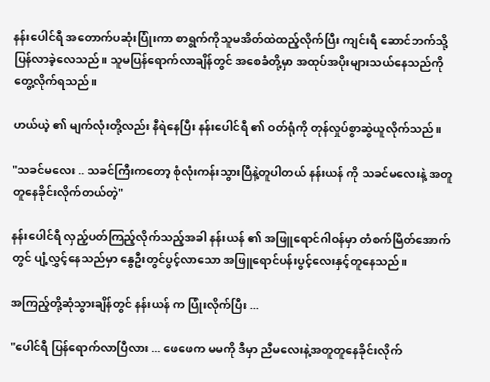နန်းပေါင်ရီ အတောက်ပဆုံးပြုံးကာ စာရွက်ကိုသူမအိတ်ထဲထည့်လိုက်ပြီး ကျင်းရီ ဆောင်ဘက်သို့ ပြန်လာခဲ့လေသည်။ သူမပြန်ရောက်လာချိန်တွင် အစေခံတို့မှာ အထုပ်အပိုးများသယ်နေသည်ကိုတွေ့လိုက်ရသည်။

ဟယ်ယဲ့ ၏ မျက်လုံးတို့လည်း နီရဲနေပြီး နန်းပေါင်ရီ ၏ ဝတ်ရုံကို တုန်လှုပ်စွာဆွဲယူလိုက်သည်။

"သခင်မလေး .. သခင်ကြီးကတော့ စုံလုံးကန်းသွားပြီနဲ့တူပါတယ် နန်းယန် ကို သခင်မလေးနဲ့ အတူတူနေခိုင်းလိုက်တယ်တဲ့"

နန်းပေါင်ရီ လှည့်ပတ်ကြည့်လိုက်သည့်အခါ နန်းယန် ၏ အဖြူရောင်ဂါဝန်မှာ တံစက်မြိတ်အောက်တွင် ပျံ့လွှင့်နေသည်မှာ နွေဦးတွင်ပွင့်လာသော အဖြူရောင်ပန်းပွင့်လေးနှင့်တူနေသည်။

အကြည့်တို့ဆုံသွားချိန်တွင် နန်းယန် က ပြုံးလိုက်ပြီး ...

"ပေါင်ရီ ပြန်ရောက်လာပြီလား ... ဖေဖေက မမကို ဒီမှာ ညီမလေးနဲ့အတူတူနေခိုင်းလိုက်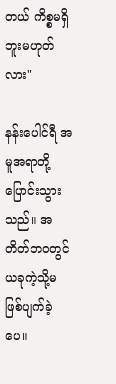တယ် ကိစ္စမရှိဘူးမဟုတ်လား"

နန်းပေါင်ရီ အမူအရာတို့ပြောင်းသွားသည်။ အတိတ်ဘဝတွင် ယခုကဲ့သို့မဖြစ်ပျက်ခဲ့ပေ။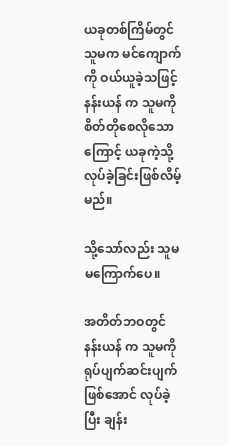ယခုတစ်ကြိမ်တွင် သူမက မင်ကျောက်ကို ဝယ်ယူခဲ့သဖြင့် နန်းယန် က သူမကို စိတ်တိုစေလိုသောကြောင့် ယခုကဲ့သို့လုပ်ခဲ့ခြင်းဖြစ်လိမ့်မည်။

သို့သော်လည်း သူမမကြောက်ပေ။

အတိတ်ဘဝတွင် နန်းယန် က သူမကို ရုပ်ပျက်ဆင်းပျက်ဖြစ်အောင် လုပ်ခဲ့ပြီး ချန်း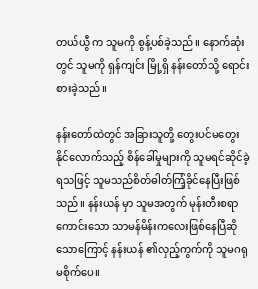တယ်ယွီ က သူမကို စွန့်ပစ်ခဲ့သည်။ နောက်ဆုံးတွင် သူမကို ရှန်ကျင်း မြို့ရှိ နန်းတော်သို့ ရောင်းစားခဲ့သည်။

နန်းတော်ထဲတွင် အခြားသူတို့ တွေးပင်မတွေးနိုင်လောက်သည့် စိန်ခေါ်မှုများကို သူမရင်ဆိုင်ခဲ့ရသဖြင့် သူမသည်စိတ်ဓါတ်ကြံ့ခိုင်နေပြီးဖြစ်သည်။ နန်းယန် မှာ သူမအတွက် မုန်းတီးစရာကောင်းသော သာမန်မိန်းကလေးဖြစ်နေပြီဆိုသောကြောင့် နန်းယန် ၏လှည့်ကွက်ကို သူမဂရုမစိုက်ပေ။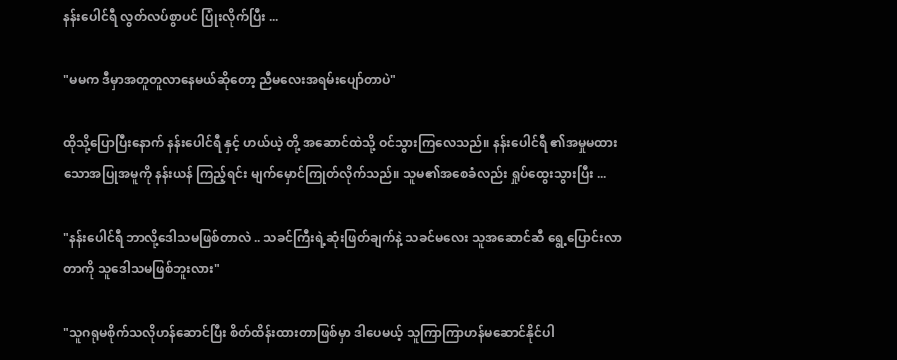နန်းပေါင်ရီ လွတ်လပ်စွာပင် ပြုံးလိုက်ပြီး ...

"မမက ဒီမှာအတူတူလာနေမယ်ဆိုတော့ ညီမလေးအရမ်းပျော်တာပဲ"

ထိုသို့ပြောပြီးနောက် နန်းပေါင်ရီ နှင့် ဟယ်ယဲ့ တို့ အဆောင်ထဲသို့ ဝင်သွားကြလေသည်။ နန်းပေါင်ရီ ၏အမှုမထားသောအပြုအမူကို နန်းယန် ကြည့်ရင်း မျက်မှောင်ကြုတ်လိုက်သည်။ သူမ၏အစေခံလည်း ရှုပ်ထွေးသွားပြီး ...

"နန်းပေါင်ရီ ဘာလို့ဒေါသမဖြစ်တာလဲ .. သခင်ကြီးရဲ့ဆုံးဖြတ်ချက်နဲ့ သခင်မလေး သူအဆောင်ဆီ ရွေ့ပြောင်းလာတာကို သူဒေါသမဖြစ်ဘူးလား"

"သူဂရုမစိုက်သလိုဟန်ဆောင်ပြီး စိတ်ထိန်းထားတာဖြစ်မှာ ဒါပေမယ့် သူကြာကြာဟန်မဆောင်နိုင်ပါ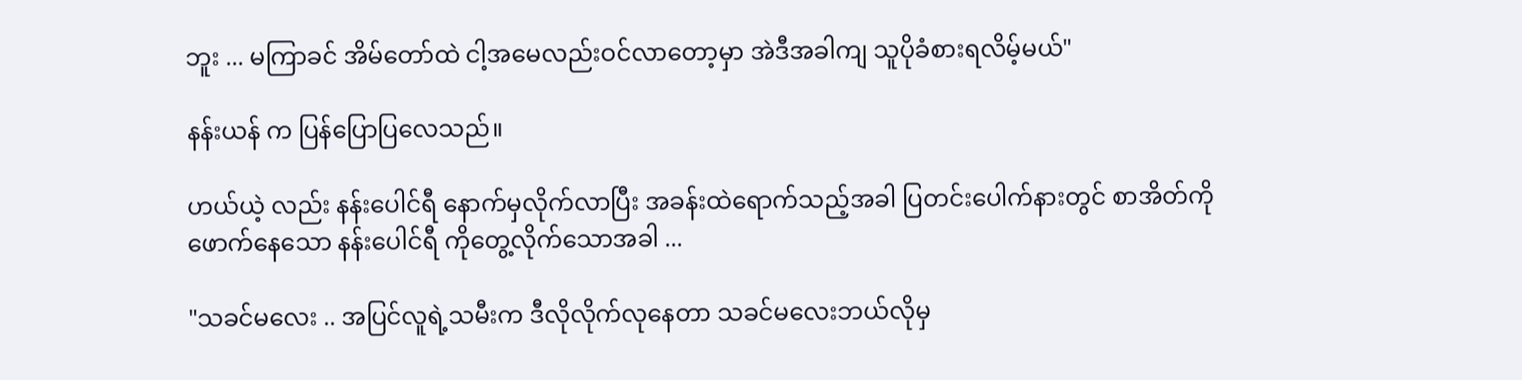ဘူး ... မကြာခင် အိမ်တော်ထဲ ငါ့အမေလည်းဝင်လာတော့မှာ အဲဒီအခါကျ သူပိုခံစားရလိမ့်မယ်"

နန်းယန် က ပြန်ပြောပြလေသည်။

ဟယ်ယဲ့ လည်း နန်းပေါင်ရီ နောက်မှလိုက်လာပြီး အခန်းထဲရောက်သည့်အခါ ပြတင်းပေါက်နားတွင် စာအိတ်ကိုဖောက်နေသော နန်းပေါင်ရီ ကိုတွေ့လိုက်သောအခါ ...

"သခင်မလေး .. အပြင်လူရဲ့သမီးက ဒီလိုလိုက်လုနေတာ သခင်မလေးဘယ်လိုမှ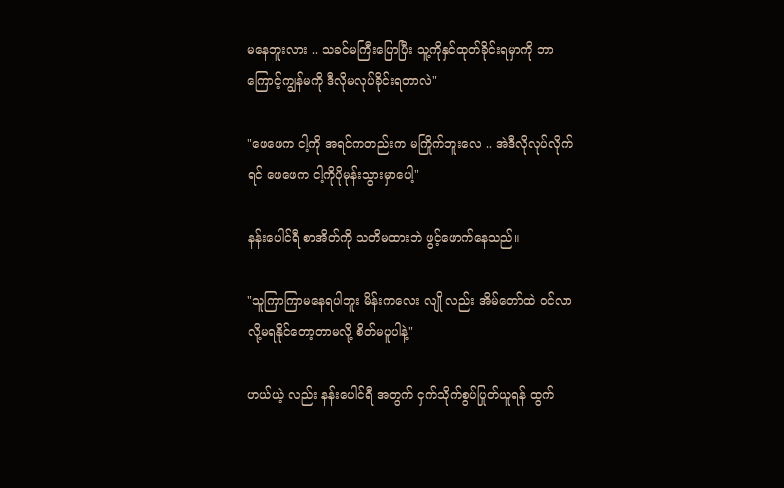မနေဘူးလား .. သခင်မကြီးပြောပြီး သူ့ကိုနှင်ထုတ်ခိုင်းရမှာကို ဘာကြောင့်ကျွန်မကို ဒီလိုမလုပ်ခိုင်းရတာလဲ"

"ဖေဖေက ငါ့ကို အရင်ကတည်းက မကြိုက်ဘူးလေ .. အဲဒီလိုလုပ်လိုက်ရင် ဖေဖေက ငါ့ကိုပိုမုန်းသွားမှာပေါ့"

နန်းပေါင်ရီ စာအိတ်ကို သတိမထားဘဲ ဖွင့်ဖောက်နေသည်။

"သူကြာကြာမနေရပါဘူး မိန်းကလေး လျို လည်း အိမ်တော်ထဲ ဝင်လာလို့မရနိုင်တော့တာမလို့ စိတ်မပူပါနဲ့"

ဟယ်ယဲ့ လည်း နန်းပေါင်ရီ အတွက် ငှက်သိုက်စွပ်ပြုတ်ယူရန် ထွက်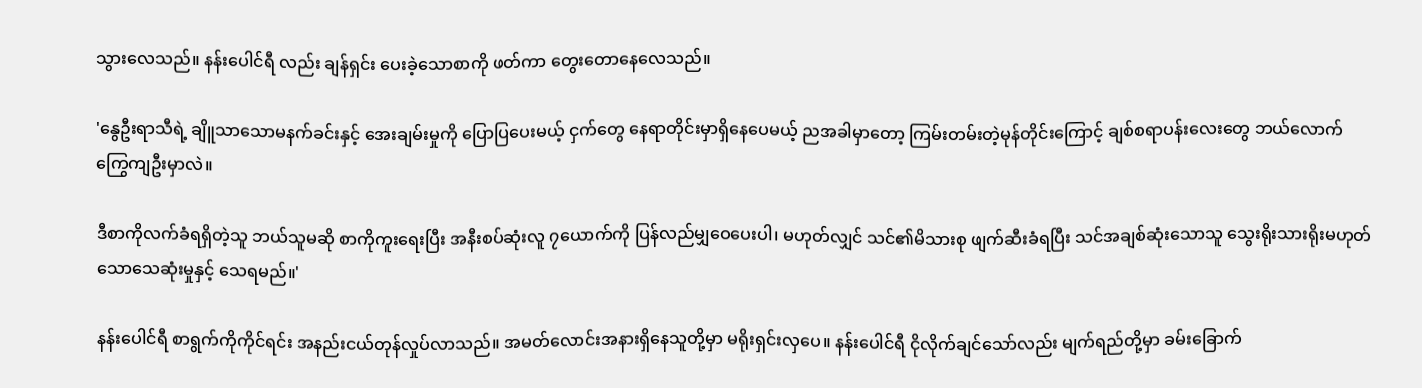သွားလေသည်။ နန်းပေါင်ရီ လည်း ချန်ရှင်း ပေးခဲ့သောစာကို ဖတ်ကာ တွေးတောနေလေသည်။

'နွေဦးရာသီရဲ့ ချိူသာသောမနက်ခင်းနှင့် အေးချမ်းမှုကို ပြောပြပေးမယ့် ငှက်တွေ နေရာတိုင်းမှာရှိနေပေမယ့် ညအခါမှာတော့ ကြမ်းတမ်းတဲ့မုန်တိုင်းကြောင့် ချစ်စရာပန်းလေးတွေ ဘယ်လောက်ကြွေကျဦးမှာလဲ။

ဒီစာကိုလက်ခံရရှိတဲ့သူ ဘယ်သူမဆို စာကိုကူးရေးပြီး အနီးစပ်ဆုံးလူ ၇ယောက်ကို ပြန်လည်မျှဝေပေးပါ၊ မဟုတ်လျှင် သင်၏မိသားစု ဖျက်ဆီးခံရပြီး သင်အချစ်ဆုံးသောသူ သွေးရိုးသားရိုးမဟုတ်သောသေဆုံးမှုနှင့် သေရမည်။'

နန်းပေါင်ရီ စာရွက်ကိုကိုင်ရင်း အနည်းငယ်တုန်လှုပ်လာသည်။ အမတ်လောင်းအနားရှိနေသူတို့မှာ မရိုးရှင်းလှပေ။ နန်းပေါင်ရီ ငိုလိုက်ချင်သော်လည်း မျက်ရည်တို့မှာ ခမ်းခြောက်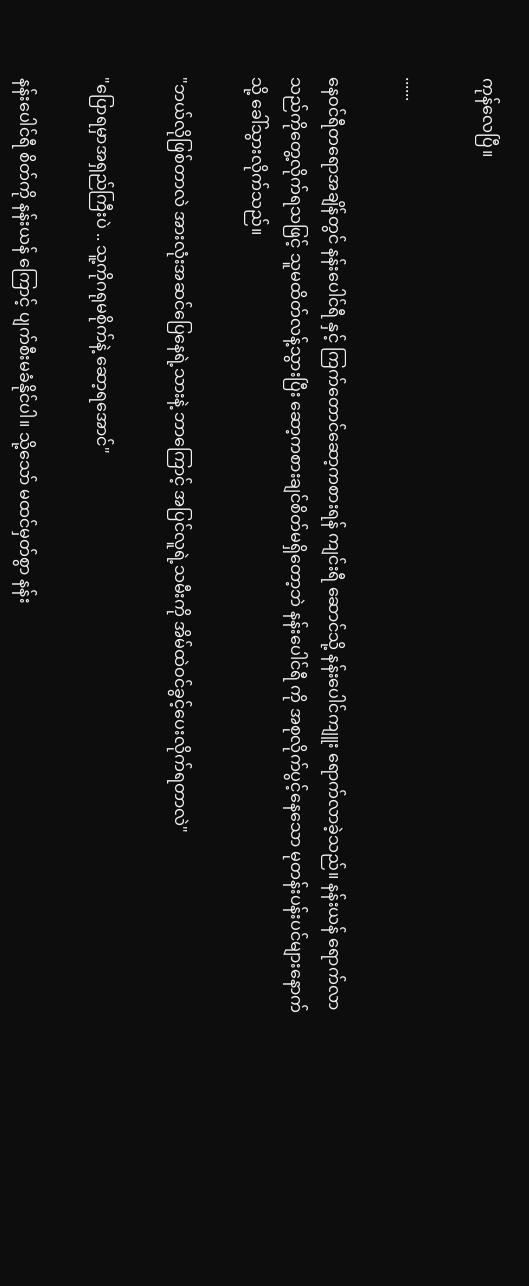ကုန်လေပြီ။

......

နေဝင်ရီတရောအချိန်တွင် နန်းပေါင်ရီ နှင့် ကြက်တောင်ဆော့ကစားရန် ကျင်းရီ ဆောင်သို့ နန်းပေါင်ကျူး ရောက်လာခဲ့သည်။ နန်းယန် ရောက်လာသည်ကိုတွေ့လိုက်ရသဖြင့် သူမထိတ်လန့်သွားပြီး ဆော့ကစားချင်စိတ်မရှိတော့ဘဲ နန်းပေါင်ရီ ကို အစုလိုက်ပွင့်နေသော မုတန်းပန်းပင်များနောက်သို့ ခေါ်သွားလိုက်သည်။

"ဘယ်လိုဖြစ်တာလဲ အားလုံးအဆင်ပြေနေရဲ့သားနဲ့ ဘာကြောင့် အပြင်လူရဲ့သမီးကို အိမ်ထဲဝင်ခွင့်ပေးလိုက်ရတာလဲ"

"ပြောရမှာအရှည်ကြီးပဲ .. သူ့ကိုဂရုမစိုက်နဲ့ ဆော့ရအောင်"

နန်းပေါင်ရီ စိတ်ကို နန်းယန် ကြောင့် ပျက်စီးမခံနိုင်ပါ။ သို့သော် မထင်မှတ်စွာ နန်း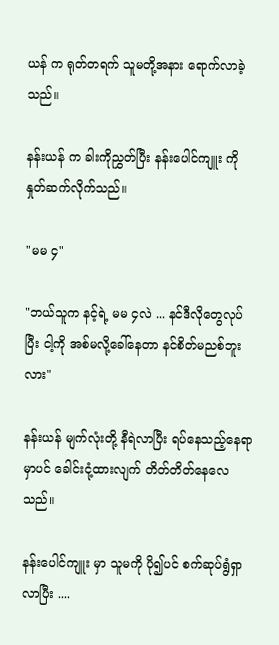ယန် က ရုတ်တရက် သူမတို့အနား ရောက်လာခဲ့သည်။

နန်းယန် က ခါးကိုညွှတ်ပြီး နန်းပေါင်ကျူး ကို နှုတ်ဆက်လိုက်သည်။

"မမ ၄"

"ဘယ်သူက နင့်ရဲ့ မမ ၄လဲ ... နင်ဒီလိုတွေလုပ်ပြီး ငါ့ကို အစ်မလို့ခေါ်နေတာ နင်စိတ်မညစ်ဘူးလား"

နန်းယန် မျက်လုံးတို့ နီရဲလာပြီး ရပ်နေသည့်နေရာမှာပင် ခေါင်းငုံ့ထားလျက် တိတ်တိတ်နေလေသည်။

နန်းပေါင်ကျူး မှာ သူမကို ပို၍ပင် စက်ဆုပ်ရွံရှာလာပြီး ....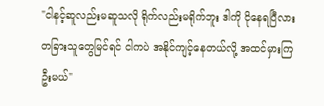"ငါနင့်ဆူလည်းမဆူသလို ရိုက်လည်းမရိုက်ဘူး ဒါကို ငိုနေရပြီလား တခြားသူတွေမြင်ရင် ငါကပဲ အနိုင်ကျင့်နေတယ်လို့ အထင်မှားကြဦးမယ်"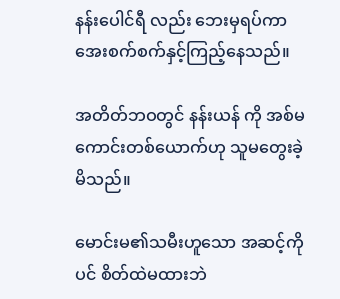နန်းပေါင်ရီ လည်း ဘေးမှရပ်ကာ အေးစက်စက်နှင့်ကြည့်နေသည်။

အတိတ်ဘဝတွင် နန်းယန် ကို အစ်မကောင်းတစ်ယောက်ဟု သူမတွေးခဲ့မိသည်။

မောင်းမ၏သမီးဟူသော အဆင့်ကိုပင် စိတ်ထဲမထားဘဲ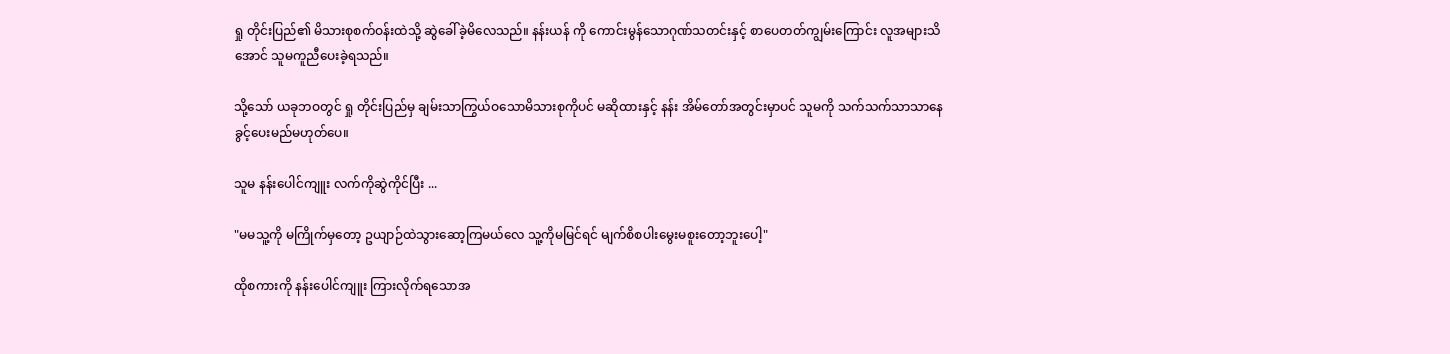ရှု တိုင်းပြည်၏ မိသားစုစက်ဝန်းထဲသို့ ဆွဲခေါ်ခဲ့မိလေသည်။ နန်းယန် ကို ကောင်းမွန်သောဂုဏ်သတင်းနှင့် စာပေတတ်ကျွမ်းကြောင်း လူအများသိအောင် သူမကူညီပေးခဲ့ရသည်။

သို့သော် ယခုဘဝတွင် ရှု တိုင်းပြည်မှ ချမ်းသာကြွယ်ဝသောမိသားစုကိုပင် မဆိုထားနှင့် နန်း အိမ်တော်အတွင်းမှာပင် သူမကို သက်သက်သာသာနေခွင့်ပေးမည်မဟုတ်ပေ။

သူမ နန်းပေါင်ကျူး လက်ကိုဆွဲကိုင်ပြီး ...

"မမသူ့ကို မကြိုက်မှတော့ ဥယျာဉ်ထဲသွားဆော့ကြမယ်လေ သူ့ကိုမမြင်ရင် မျက်စိစပါးမွေးမစူးတော့ဘူးပေါ့"

ထိုစကားကို နန်းပေါင်ကျူး ကြားလိုက်ရသောအ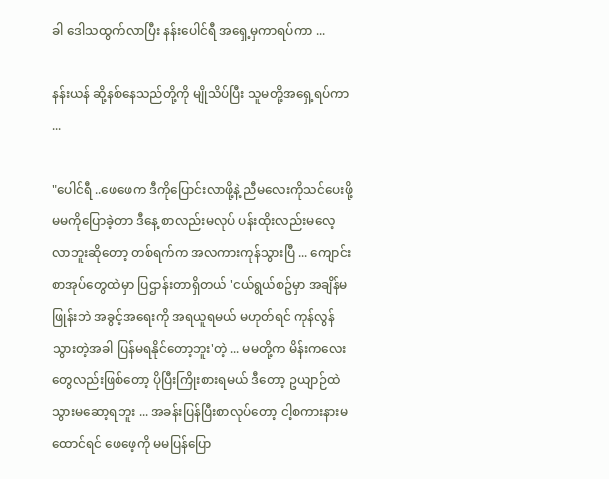ခါ ဒေါသထွက်လာပြီး နန်းပေါင်ရီ အရှေ့မှကာရပ်ကာ ...

နန်းယန် ဆို့နစ်နေသည်တို့ကို မျိုသိပ်ပြီး သူမတို့အရှေ့ရပ်ကာ ...

"ပေါင်ရီ ..ဖေဖေက ဒီကိုပြောင်းလာဖို့နဲ့ ညီမလေးကိုသင်ပေးဖို့ မမကိုပြောခဲ့တာ ဒီနေ့ စာလည်းမလုပ် ပန်းထိုးလည်းမလေ့လာဘူးဆိုတော့ တစ်ရက်က အလကားကုန်သွားပြီ ... ကျောင်းစာအုပ်တွေထဲမှာ ပြဌာန်းတာရှိတယ် 'ငယ်ရွယ်စဥ်မှာ အချိန်မဖြုန်းဘဲ အခွင့်အရေးကို အရယူရမယ် မဟုတ်ရင် ကုန်လွန်သွားတဲ့အခါ ပြန်မရနိုင်တော့ဘူး'တဲ့ ... မမတို့က မိန်းကလေးတွေလည်းဖြစ်တော့ ပိုပြီးကြိုးစားရမယ် ဒီတော့ ဥယျာဉ်ထဲသွားမဆော့ရဘူး ... အခန်းပြန်ပြီးစာလုပ်တော့ ငါ့စကားနားမထောင်ရင် ဖေဖေ့ကို မမပြန်ပြော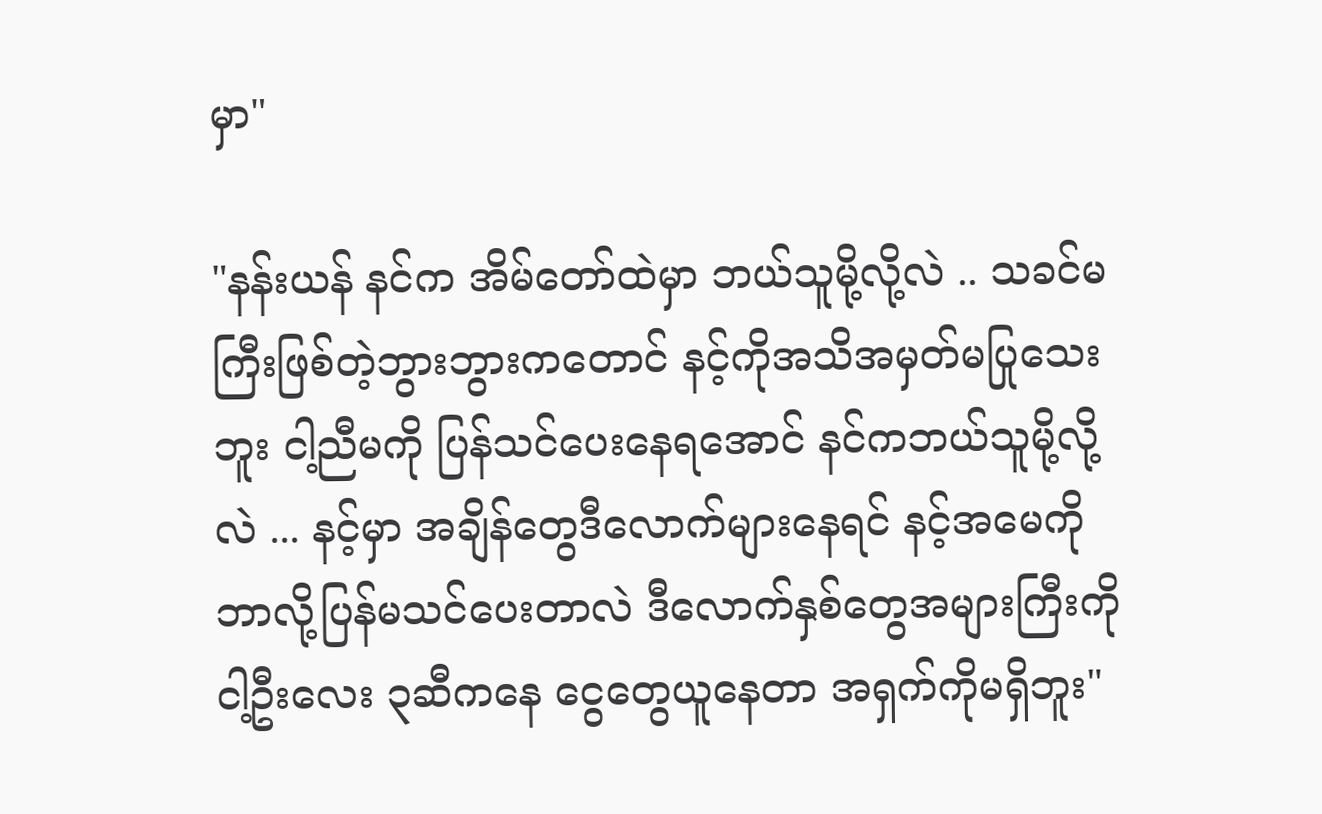မှာ"

"နန်းယန် နင်က အိမ်တော်ထဲမှာ ဘယ်သူမို့လို့လဲ .. သခင်မကြီးဖြစ်တဲ့ဘွားဘွားကတောင် နင့်ကိုအသိအမှတ်မပြုသေးဘူး ငါ့ညီမကို ပြန်သင်ပေးနေရအောင် နင်ကဘယ်သူမို့လို့လဲ ... နင့်မှာ အချိန်တွေဒီလောက်များနေရင် နင့်အမေကို ဘာလို့ပြန်မသင်ပေးတာလဲ ဒီလောက်နှစ်တွေအများကြီးကို ငါ့ဦးလေး ၃ဆီကနေ ငွေတွေယူနေတာ အရှက်ကိုမရှိဘူး"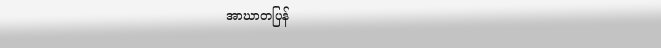အာဃာတပြန်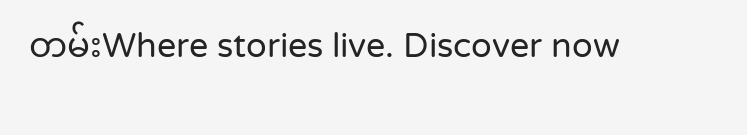တမ်းWhere stories live. Discover now